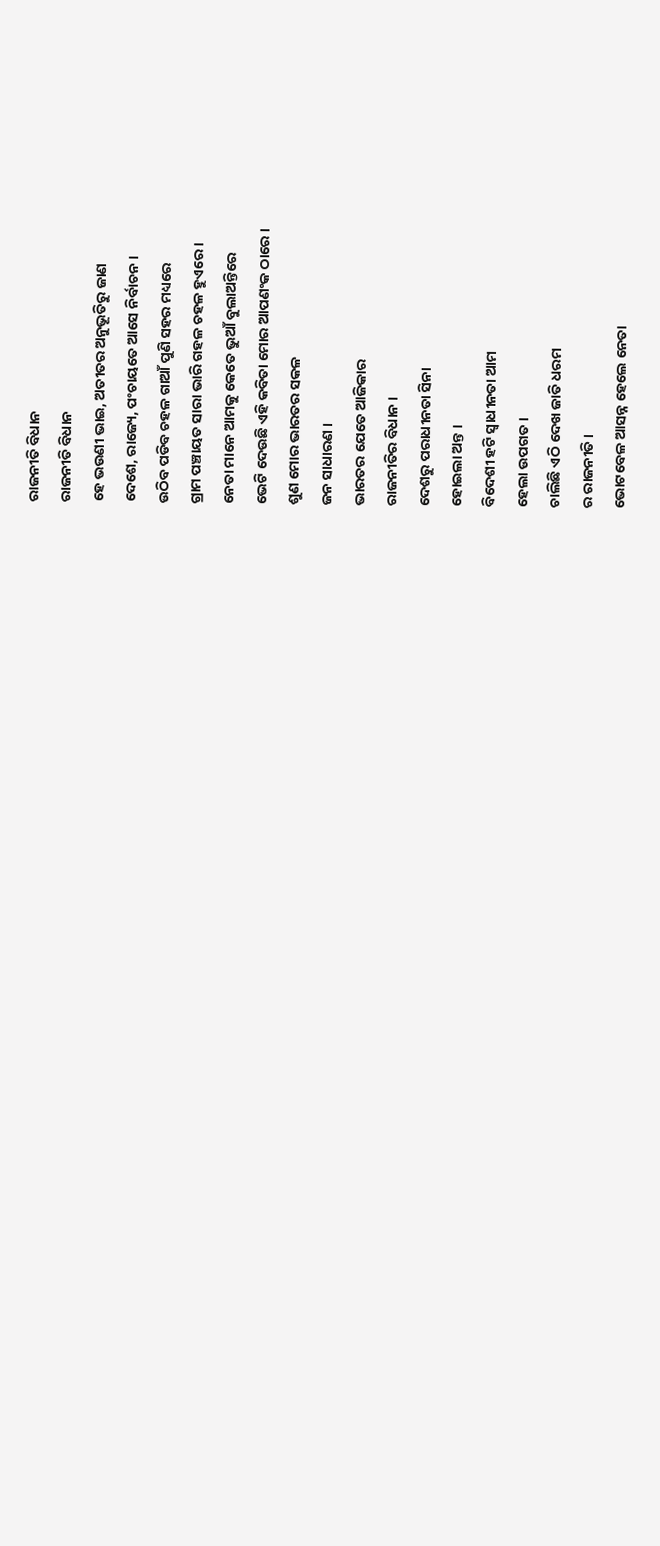ରାଜନୀତି ବିଧାନ
ରାଜନୀତି ବିଧାନ
ହେ ଭଉଣୀ ଭାଇ, ଅତୀତର ଅନୁଭୂତିରୁ ଜାଣ
ଦେଶେ, ରାଜ୍ୟେ, ପଂଚାୟତେ ଆସେ ନିର୍ବାଚନ ।
ଉଠିବ ପଡିବ ଚହଳ ଗାଆଁ ପୁଣି ସହର ମଧ୍ୟରେ
ଗ୍ରାମ ପଞ୍ଚାୟତ ସାରା ଭାରି ଗହଳ ଚହଳ ହୁଏରେ ।
ନେତା ମାନେ ଆମକୁ କେତେ ଭୁଆଁ ବୁଲାଅନ୍ତିରେ
ଭେଟି ଦେଉଛି ଏହି କବିତା ମୋର ଆପଣଂକ ଠାରେ ।
ଶୁଣ ମୋର ଭାରତର ସକଳ
ଜନ ସାଧାରଣ ।
ଭାରତର ଯେତେ ଆଜିକାର
ରାଜନୀତିର ବିଧାନ ।
ଦେଶରୁ ପରାଧୀନତା ସିନା
ହୋଇଲା ଅନ୍ତ ।
ବିଦେଶୀ ହଟି ସ୍ୱାଧୀନତା ଆମ
ହେଲା ଉପଗତ ।
ଚାଲିଛି ଏଠି ଦେଖ ଜାତି ଧରମ
ର ରାଜନୀତି ।
ଭୋଟବେଳ ଆସନ୍ନ ହେଲେ ନେତା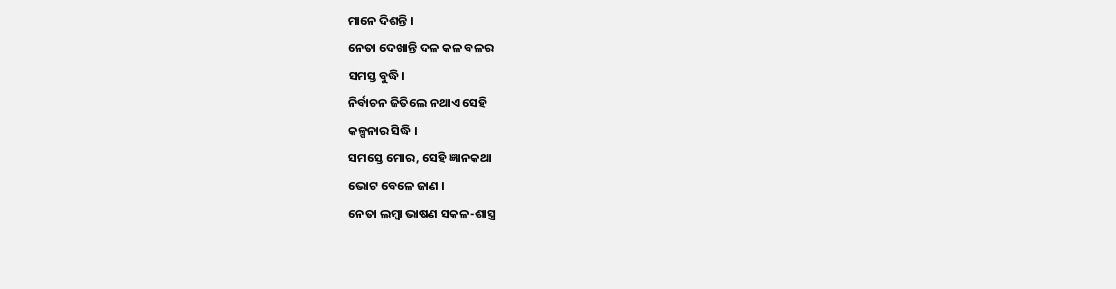ମାନେ ଦିଶନ୍ତି ।
ନେତା ଦେଖାନ୍ତି ଦଳ କଳ ବଳର
ସମସ୍ତ ବୁଦ୍ଧି।
ନିର୍ବାଚନ ଜିତିଲେ ନଥାଏ ସେହି
କଳ୍ପନାର ସିଦ୍ଧି ।
ସମସ୍ତେ ମୋର, ସେହି ଜ୍ଞାନକଥା
ଭୋଟ ବେଳେ ଜାଣ ।
ନେତା ଲମ୍ବା ଭାଷଣ ସକଳ-ଶାସ୍ତ୍ର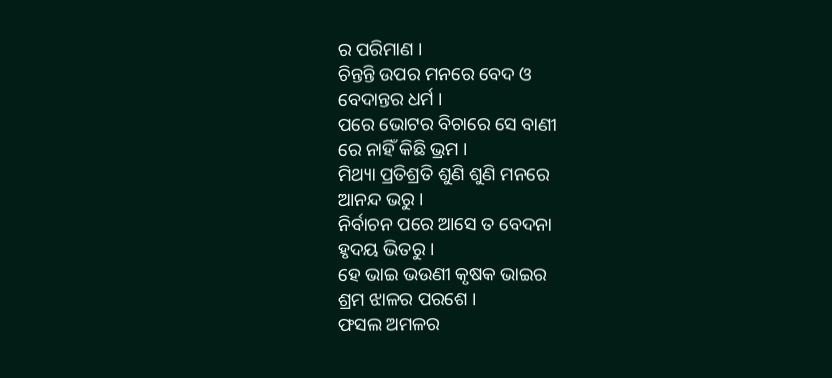ର ପରିମାଣ ।
ଚିନ୍ତନ୍ତି ଉପର ମନରେ ବେଦ ଓ
ବେଦାନ୍ତର ଧର୍ମ ।
ପରେ ଭୋଟର ବିଚାରେ ସେ ବାଣୀ
ରେ ନାହିଁ କିଛି ଭ୍ରମ ।
ମିଥ୍ୟା ପ୍ରତିଶ୍ରତି ଶୁଣି ଶୁଣି ମନରେ
ଆନନ୍ଦ ଭରୁ ।
ନିର୍ବାଚନ ପରେ ଆସେ ତ ବେଦନା
ହୃଦୟ ଭିତରୁ ।
ହେ ଭାଇ ଭଉଣୀ କୃଷକ ଭାଇର
ଶ୍ରମ ଝାଳର ପରଶେ ।
ଫସଲ ଅମଳର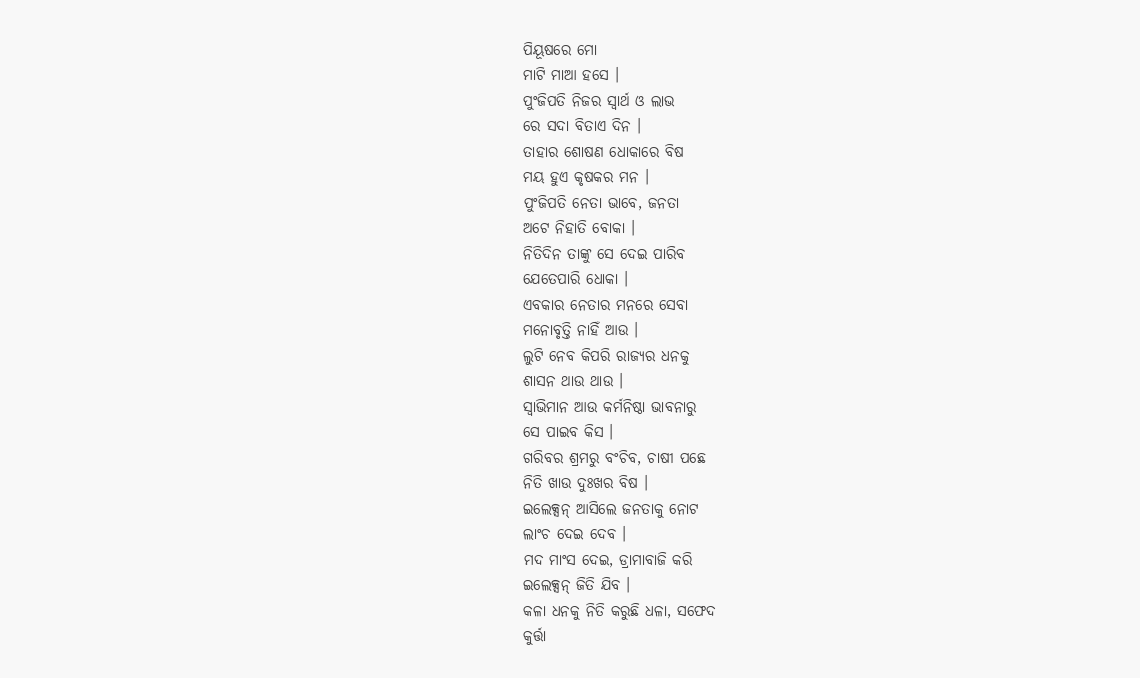ପିୟୂଷରେ ମୋ
ମାଟି ମାଆ ହସେ ।
ପୁଂଜିପତି ନିଜର ସ୍ୱାର୍ଥ ଓ ଲାଭ
ରେ ସଦା ବିତାଏ ଦିନ ।
ତାହାର ଶୋଷଣ ଧୋକାରେ ବିଷ
ମୟ ହୁଏ କୃଷକର ମନ ।
ପୁଂଜିପତି ନେତା ଭାବେ, ଜନତା
ଅଟେ ନିହାତି ବୋକା ।
ନିତିଦିନ ତାଙ୍କୁ ସେ ଦେଇ ପାରିବ
ଯେତେପାରି ଧୋକା ।
ଏବକାର ନେତାର ମନରେ ସେବା
ମନୋବୃତ୍ତି ନାହିଁ ଆଉ ।
ଲୁଟି ନେବ କିପରି ରାଜ୍ୟର ଧନକୁ
ଶାସନ ଥାଉ ଥାଉ ।
ସ୍ବାଭିମାନ ଆଉ କର୍ମନିଷ୍ଠା ଭାବନାରୁ
ସେ ପାଇବ କିସ ।
ଗରିବର ଶ୍ରମରୁ ବଂଚିବ, ଚାଷୀ ପଛେ
ନିତି ଖାଉ ଦୁଃଖର ବିଷ ।
ଇଲେକ୍ସନ୍ ଆସିଲେ ଜନତାକୁ ନୋଟ
ଲାଂଚ ଦେଇ ଦେବ ।
ମଦ ମାଂସ ଦେଇ, ଡ୍ରାମାବାଜି କରି
ଇଲେକ୍ସନ୍ ଜିତି ଯିବ ।
କଳା ଧନକୁ ନିତି କରୁଛି ଧଳା, ସଫେଦ
କୁର୍ତ୍ତା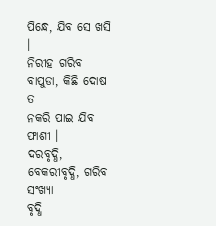ପିନ୍ଧେ, ଯିବ ସେ ଖସି ।
ନିରୀହ ଗରିବ ବାପୁଡା, କିଛି ଦୋଷ ତ
ନକରି ପାଇ ଯିବ ଫାଶୀ ।
ଦରବୃଦ୍ଧି, ବେକରୀବୃଦ୍ଧି, ଗରିବ ସଂଖ୍ୟା
ବୃଦ୍ଧି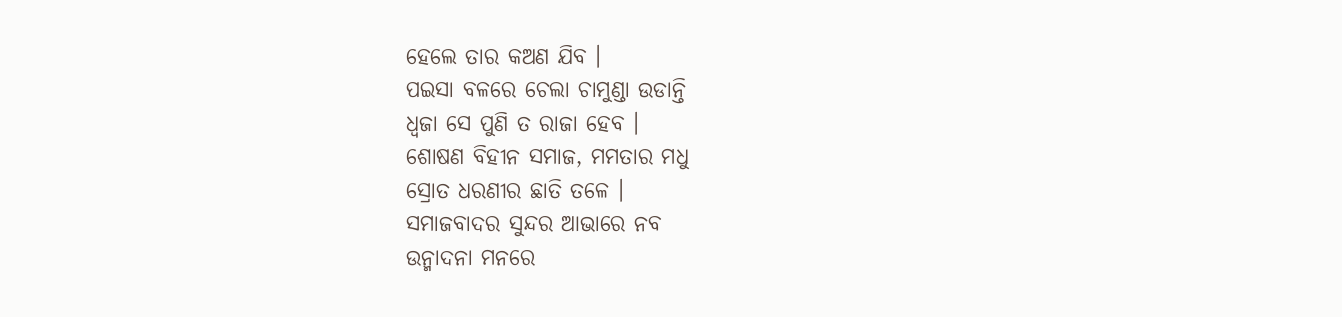ହେଲେ ତାର କଅଣ ଯିବ ।
ପଇସା ବଳରେ ଚେଲା ଚାମୁଣ୍ଡା ଉଡାନ୍ତି
ଧ୍ୱଜା ସେ ପୁଣି ତ ରାଜା ହେବ ।
ଶୋଷଣ ବିହୀନ ସମାଜ, ମମତାର ମଧୁ
ସ୍ରୋତ ଧରଣୀର ଛାତି ତଳେ ।
ସମାଜବାଦର ସୁନ୍ଦର ଆଭାରେ ନବ
ଉନ୍ମାଦନା ମନରେ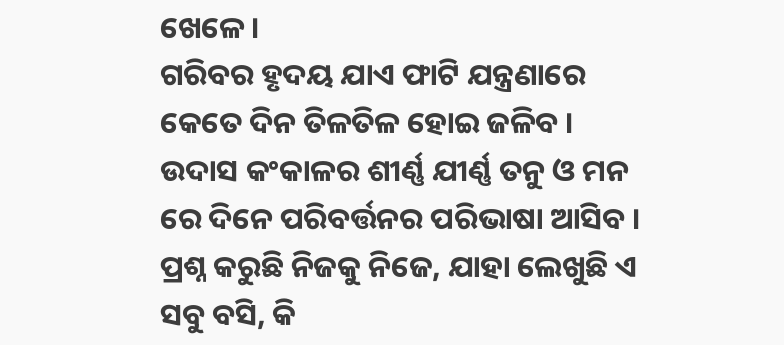ଖେଳେ ।
ଗରିବର ହୃଦୟ ଯାଏ ଫାଟି ଯନ୍ତ୍ରଣାରେ
କେତେ ଦିନ ତିଳତିଳ ହୋଇ ଜଳିବ ।
ଉଦାସ କଂକାଳର ଶୀର୍ଣ୍ଣ ଯୀର୍ଣ୍ଣ ତନୁ ଓ ମନ
ରେ ଦିନେ ପରିବର୍ତ୍ତନର ପରିଭାଷା ଆସିବ ।
ପ୍ରଶ୍ନ କରୁଛି ନିଜକୁ ନିଜେ, ଯାହା ଲେଖୁଛି ଏ
ସବୁ ବସି, କି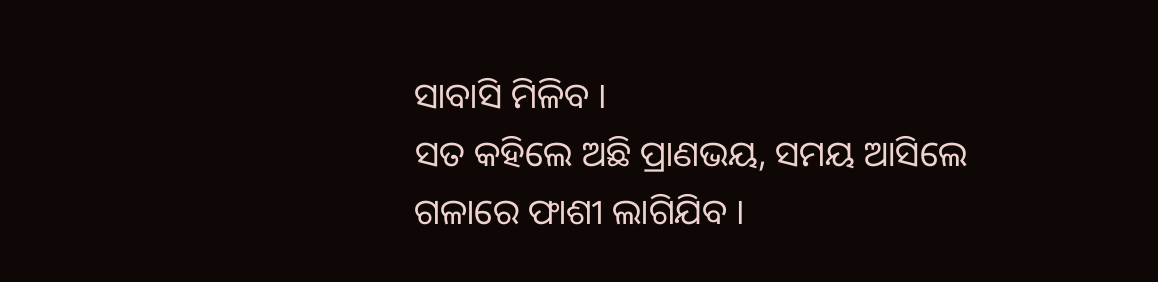ସାବାସି ମିଳିବ ।
ସତ କହିଲେ ଅଛି ପ୍ରାଣଭୟ, ସମୟ ଆସିଲେ
ଗଳାରେ ଫାଶୀ ଲାଗିଯିବ ।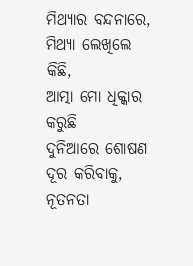ମିଥ୍ୟାର ବନ୍ଦନାରେ, ମିଥ୍ୟା ଲେଖିଲେ କିଛି,
ଆତ୍ମା ମୋ ଧିକ୍କାର କରୁଛି
ଦୁନିଆରେ ଶୋଷଣ ଦୂର କରିବାକୁ, ନୂତନତା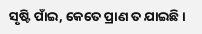ସୃଷ୍ଟି ପାଁଇ, କେତେ ପ୍ରାଣ ତ ଯାଇଛି ।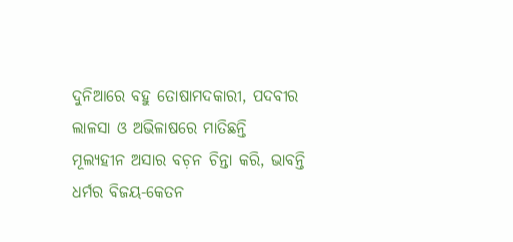ଦୁନିଆରେ ବହୁ ତୋଷାମଦକାରୀ, ପଦବୀର
ଲାଳସା ଓ ଅଭିଳାଷରେ ମାତିଛନ୍ତି
ମୂଲ୍ୟହୀନ ଅସାର ବଚ଼ନ ଚିନ୍ତା କରି, ଭାବନ୍ତି
ଧର୍ମର ବିଜୟ-କେତନ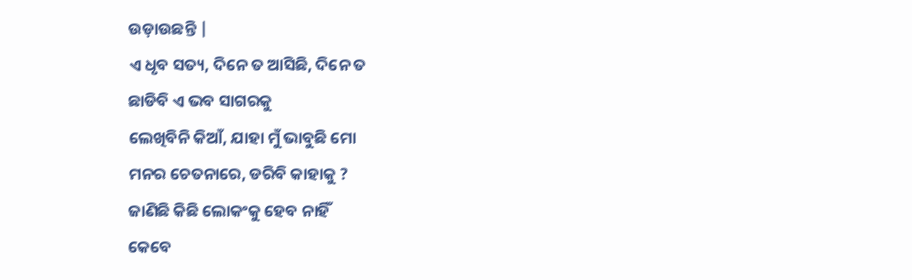ଉଡ଼ାଉଛନ୍ତି |
ଏ ଧୃବ ସତ୍ୟ, ଦିନେ ତ ଆସିଛି, ଦିନେ ତ
ଛାଡିବି ଏ ଭବ ସାଗରକୁ
ଲେଖିବିନି କିଆଁ, ଯାହା ମୁଁ ଭାବୁଛି ମୋ
ମନର ଚେତନାରେ, ଡରିବି କାହାକୁ ?
ଜାଣିଛି କିଛି ଲୋକଂକୁ ହେବ ନାହିଁ
କେବେ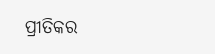ପ୍ରୀତିକର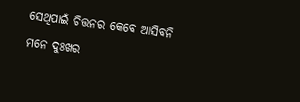ସେଥିପାଇଁ ଚିତ୍ତନର କେବେ ଆସିବନି
ମନେ ଦୁଃଖର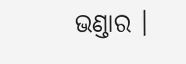ଭଣ୍ଡାର ।